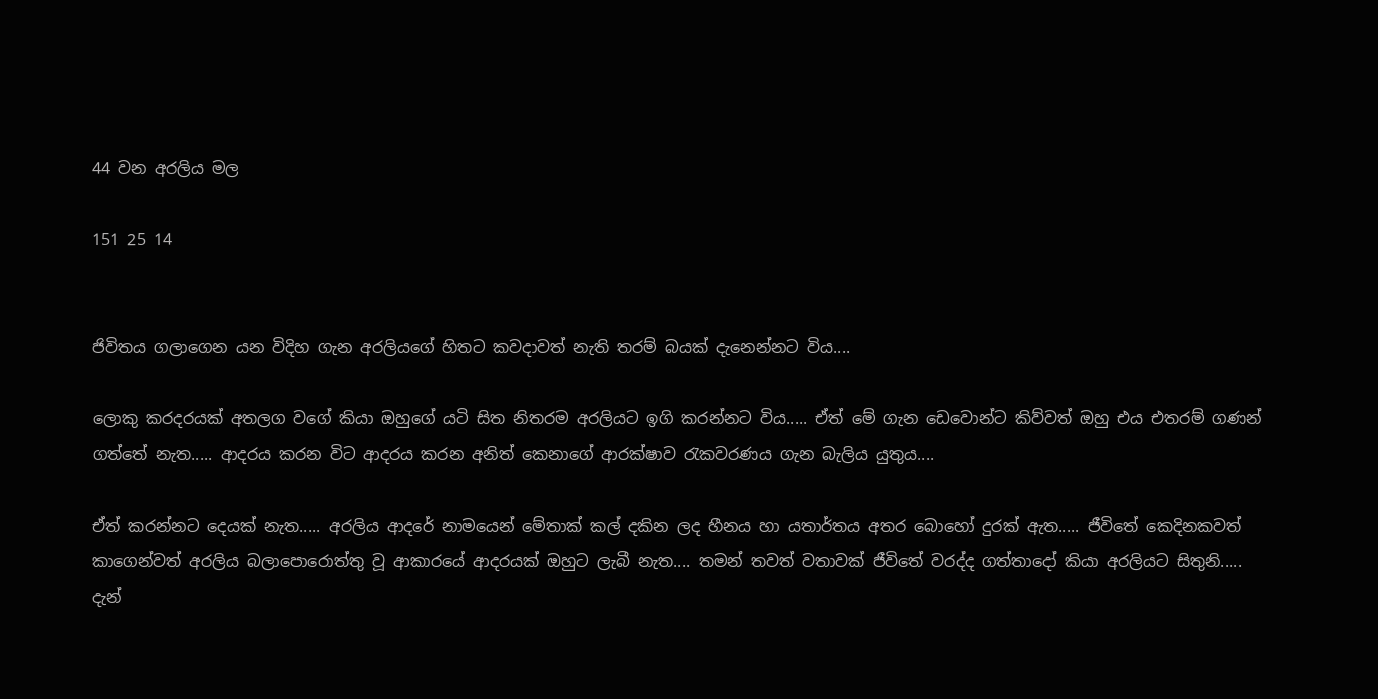44 වන අරලිය මල

151 25 14


ජිවිතය ගලාගෙන යන විදිහ ගැන අරලියගේ හිතට කවදාවත් නැති තරම් බයක් දැනෙන්නට විය....

ලොකු කරදරයක් අතලග වගේ කියා ඔහුගේ යටි සිත නිතරම අරලියට ඉගි කරන්නට විය..... ඒත් මේ ගැන ඩෙවොන්ට කිව්වත් ඔහු එය එතරම් ගණන්  ගත්තේ නැත..... ආදරය කරන විට ආදරය කරන අනිත් කෙනාගේ ආරක්ෂාව රැකවරණය ගැන බැලිය යුතුය....

ඒත් කරන්නට දෙයක් නැත..... අරලිය ආදරේ නාමයෙන් මේතාක් කල් දකින ලද හීනය හා යතාර්තය අතර බොහෝ දුරක් ඇත..... ජීවිතේ කෙදිනකවත් කාගෙන්වත් අරලිය බලාපොරොත්තු වූ ආකාරයේ ආදරයක් ඔහුට ලැබී නැත.... තමන් තවත් වතාවක් ජීවිතේ වරද්ද ගත්තාදෝ කියා අරලියට සිතුනි..... දැන්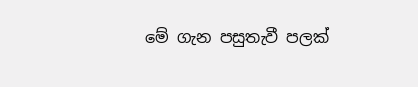මේ ගැන පසුතැවී පලක්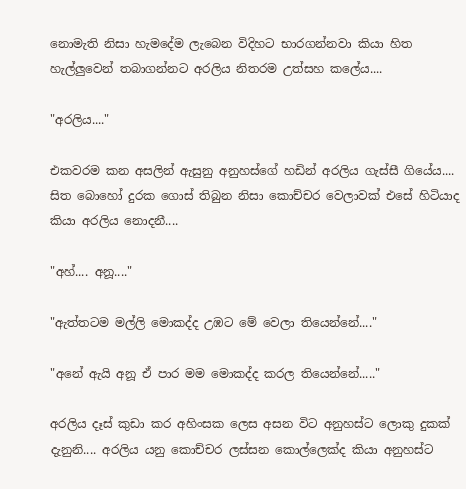නොමැති නිසා හැමදේම ලැබෙන විදිහට භාරගන්නවා කියා හිත හැල්ලුවෙන් තබාගන්නට අරලිය නිතරම උත්සහ කලේය....

"අරලිය...."

එකවරම කන අසලින් ඇසුනු අනුහස්ගේ හඩින් අරලිය ගැස්සී ගියේය.... සිත බොහෝ දුරක ගොස් තිබුන නිසා කොච්චර වෙලාවක් එසේ හිටියාද කියා අරලිය නොදනී....

"අහ්.... අනූ...."

"ඇත්තටම මල්ලි මොකද්ද උඹට මේ වෙලා තියෙන්නේ...."

"අනේ ඇයි අනූ ඒ පාර මම මොකද්ද කරල තියෙන්නේ....."

අරලිය දෑස් කුඩා කර අහිංසක ලෙස අසන විට අනුහස්ට ලොකු දුකක් දැනුනි.... අරලිය යනු කොච්චර ලස්සන කොල්ලෙක්ද කියා අනුහස්ට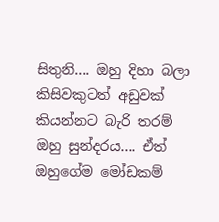සිතුනි.... ඔහු දිහා බලා කිසිවකුටත් අඩුවක් කියන්නට බැරි තරම් ඔහු සුන්දරය.... ඒත් ඔහුගේම මෝඩකම්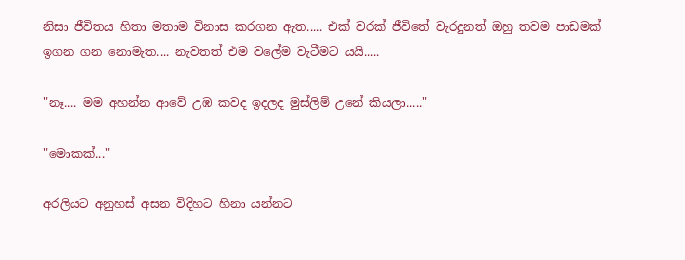නිසා ජීවිතය හිතා මතාම විනාස කරගන ඇත..... එක් වරක් ජීවිතේ වැරදුනත් ඔහු තවම පාඩමක් ඉගන ගන නොමැත.... නැවතත් එම වලේම වැටීමට යයි.....

"නෑ.... මම අහන්න ආවේ උඹ කවද ඉදලද මුස්ලිම් උනේ කියලා....."

"මොකක්..."

අරලියට අනුහස් අසන විදිහට හිනා යන්නට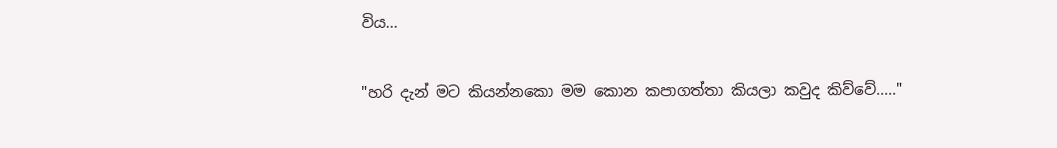විය...

"හරි දැන් මට කියන්නකො මම කොන කපාගත්තා කියලා කවුද කිව්වේ....."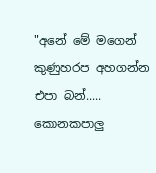"අනේ මේ මගෙන් කුණුහරප අහගන්න එපා බන්..... කොනකපාලු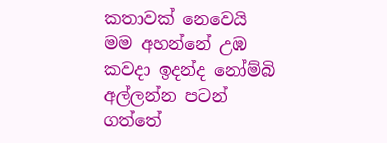කතාවක් නෙවෙයි මම අහන්නේ උඹ කවදා ඉදන්ද නෝම්බි අල්ලන්න පටන් ගත්තේ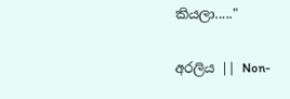කියලා....."

අරලිය || Non-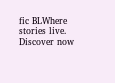fic BLWhere stories live. Discover now